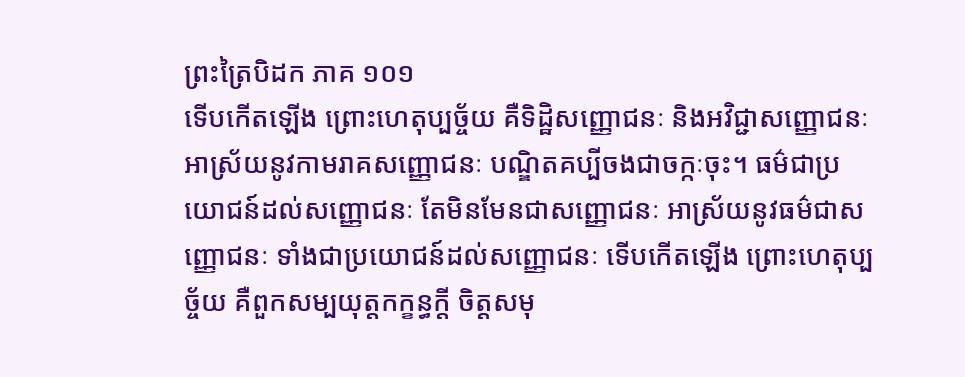ព្រះត្រៃបិដក ភាគ ១០១
ទើបកើតឡើង ព្រោះហេតុប្បច្ច័យ គឺទិដ្ឋិសញ្ញោជនៈ និងអវិជ្ជាសញ្ញោជនៈ អាស្រ័យនូវកាមរាគសញ្ញោជនៈ បណ្ឌិតគប្បីចងជាចក្កៈចុះ។ ធម៌ជាប្រយោជន៍ដល់សញ្ញោជនៈ តែមិនមែនជាសញ្ញោជនៈ អាស្រ័យនូវធម៌ជាសញ្ញោជនៈ ទាំងជាប្រយោជន៍ដល់សញ្ញោជនៈ ទើបកើតឡើង ព្រោះហេតុប្បច្ច័យ គឺពួកសម្បយុត្តកក្ខន្ធក្តី ចិត្តសមុ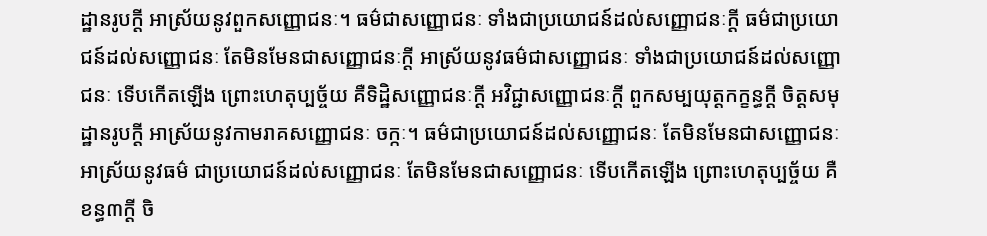ដ្ឋានរូបក្តី អាស្រ័យនូវពួកសញ្ញោជនៈ។ ធម៌ជាសញ្ញោជនៈ ទាំងជាប្រយោជន៍ដល់សញ្ញោជនៈក្តី ធម៌ជាប្រយោជន៍ដល់សញ្ញោជនៈ តែមិនមែនជាសញ្ញោជនៈក្តី អាស្រ័យនូវធម៌ជាសញ្ញោជនៈ ទាំងជាប្រយោជន៍ដល់សញ្ញោជនៈ ទើបកើតឡើង ព្រោះហេតុប្បច្ច័យ គឺទិដ្ឋិសញ្ញោជនៈក្តី អវិជ្ជាសញ្ញោជនៈក្តី ពួកសម្បយុត្តកក្ខន្ធក្តី ចិត្តសមុដ្ឋានរូបក្តី អាស្រ័យនូវកាមរាគសញ្ញោជនៈ ចក្កៈ។ ធម៌ជាប្រយោជន៍ដល់សញ្ញោជនៈ តែមិនមែនជាសញ្ញោជនៈ អាស្រ័យនូវធម៌ ជាប្រយោជន៍ដល់សញ្ញោជនៈ តែមិនមែនជាសញ្ញោជនៈ ទើបកើតឡើង ព្រោះហេតុប្បច្ច័យ គឺខន្ធ៣ក្តី ចិ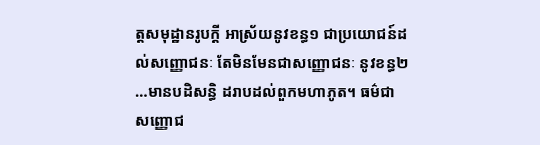ត្តសមុដ្ឋានរូបក្តី អាស្រ័យនូវខន្ធ១ ជាប្រយោជន៍ដល់សញ្ញោជនៈ តែមិនមែនជាសញ្ញោជនៈ នូវខន្ធ២ …មានបដិសន្ធិ ដរាបដល់ពួកមហាភូត។ ធម៌ជាសញ្ញោជ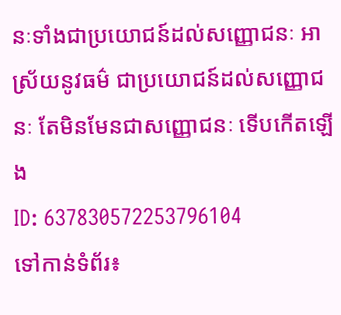នៈទាំងជាប្រយោជន៍ដល់សញ្ញោជនៈ អាស្រ័យនូវធម៌ ជាប្រយោជន៍ដល់សញ្ញោជនៈ តែមិនមែនជាសញ្ញោជនៈ ទើបកើតឡើង
ID: 637830572253796104
ទៅកាន់ទំព័រ៖